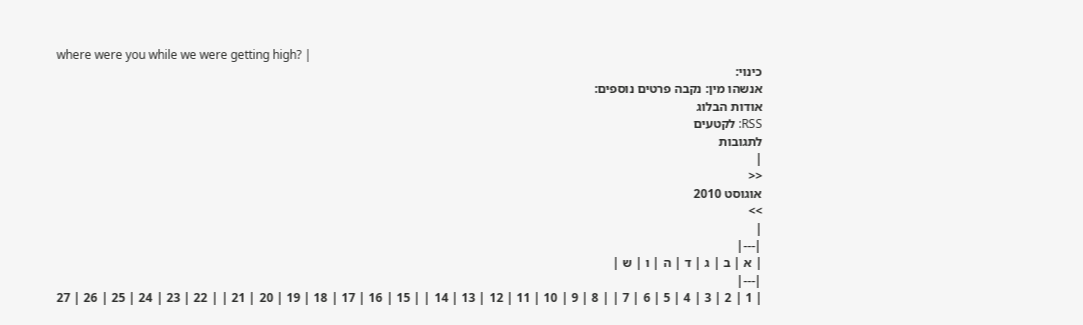where were you while we were getting high? |
כינוי:
אנשהו מין: נקבה פרטים נוספים:
אודות הבלוג
RSS: לקטעים
לתגובות
|
<<
אוגוסט 2010
>>
|
|---|
| א | ב | ג | ד | ה | ו | ש |
|---|
| 1 | 2 | 3 | 4 | 5 | 6 | 7 | | 8 | 9 | 10 | 11 | 12 | 13 | 14 | | 15 | 16 | 17 | 18 | 19 | 20 | 21 | | 22 | 23 | 24 | 25 | 26 | 27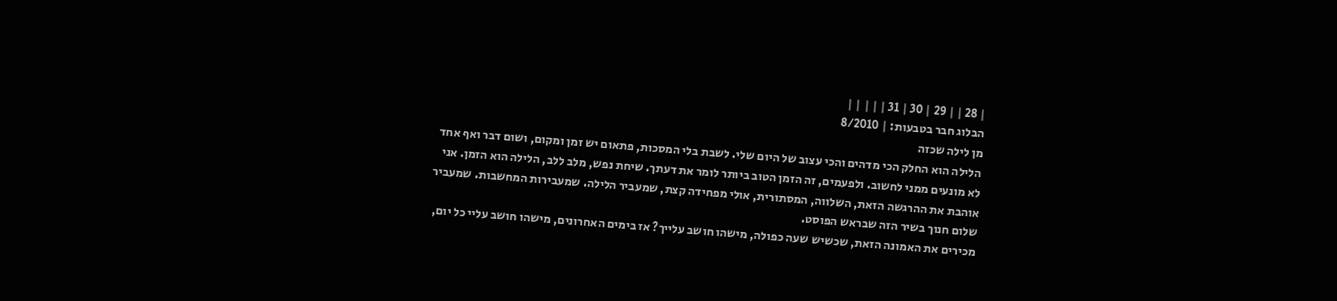| 28 | | 29 | 30 | 31 | | | | |
הבלוג חבר בטבעות: | 8/2010
מן לילה שכזה
הלילה הוא החלק הכי מדהים והכי עצוב של היום שלי. לשבת בלי המסכות, פתאום יש זמן ומקום, ושום דבר ואף אחד לא מונעים ממני לחשוב. ולפעמים, זה הזמן הטוב ביותר לומר את דעתך. שיחת נפש, מלב ללב, הלילה הוא הזמן. אני אוהבת את ההרגשה הזאת, השלווה, המסתורית, אולי מפחידה קצת, שמעביר הלילה. שמעבירות המחשבות. שמעביר שלום חנוך בשיר הזה שבראש הפוסט.
מכירים את האמונה הזאת, שכשיש שעה כפולה, מישהו חושב עלייך? אז בימים האחרונים, מישהו חושב עליי כל יום,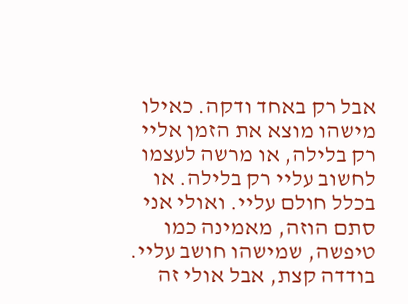אבל רק באחד ודקה. כאילו מישהו מוצא את הזמן אליי רק בלילה, או מרשה לעצמו לחשוב עליי רק בלילה. או בכלל חולם עליי. ואולי אני סתם הוזה, מאמינה כמו טיפשה, שמישהו חושב עליי.
בודדה קצת, אבל אולי זה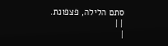סתם הלילה, פצפונת.
| |
|